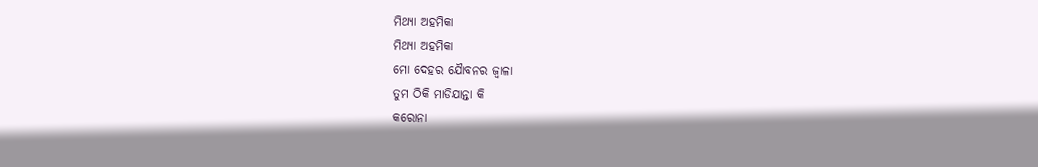ମିଥ୍ୟା ଅହମିକା
ମିଥ୍ୟା ଅହମିକା
ମୋ ଦେହର ଯୈାବନର ଜ୍ବାଳା
ତୁମ ଠିକି ମାଡିଯାନ୍ତା କି
କରୋନା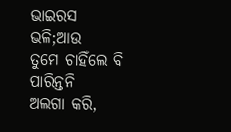ଭାଇରସ ଭଳି;ଆଉ
ତୁମେ ଚାହିଁଲେ ବି ପାରିନ୍ତନି
ଅଲଗା କରି,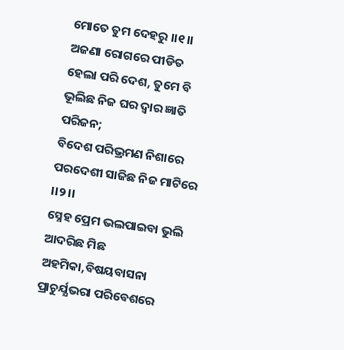ମୋତେ ତୁମ ଦେହରୁ ।।୧।।
ଅଜଣା ରୋଗରେ ପୀଡିତ
ହେଲା ପରି ଦେଶ, ତୁମେ ବି
ଭୂଲିଛ ନିଜ ଘର ଦ୍ବାର ଜ୍ଞାତି ପରିଜନ;
ବିଦେଶ ପରିଭ୍ରମଣ ନିଶାରେ
ପରଦେଶୀ ସାଜିଛ ନିଜ ମାଟିରେ ।।୨।।
ସ୍ନେହ ପ୍ରେମ ଭଲପାଇବା ଭୁଲି
ଆଦରିଛ ମିଛ ଅହମିକା,ବିଷୟବାସନା
ପ୍ରାଚୁର୍ଯ୍ଯଭରା ପରିବେଶରେ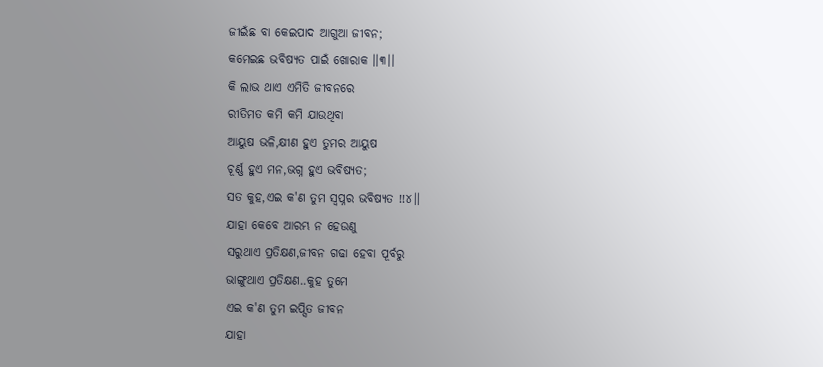ଜୀଇଁଛ ବା କେଇପାଦ ଆଗୁଆ ଜୀବନ;
କମେଇଛ ଭବିଷ୍ୟତ ପାଇଁ ଖୋରାକ ।।୩।।
କି ଲାଭ ଥାଏ ଏମିତି ଜୀବନରେ
ରୀତିମତ କମି କମି ଯାଉଥିବା
ଆୟୁଷ ଭଳି,କ୍ଷୀଣ ହୁଏ ତୁମର ଆୟୁଷ
ଚୂର୍ଣ୍ଣ ହୁଏ ମନ,ଭଗ୍ନ ହୁଏ ଭବିଷ୍ୟତ;
ସତ କୁହ,ଏଇ କ'ଣ ତୁମ ସ୍ବପ୍ନର ଭବିଷ୍ୟତ !!୪।।
ଯାହା କେବେ ଆରମ୍ଭ ନ ହେଉଣୁ
ସରୁଥାଏ ପ୍ରତିକ୍ଷଣ,ଜୀବନ ଗଢା ହେବା ପୂର୍ବରୁ
ଭାଙ୍ଗୁଥାଏ ପ୍ରତିକ୍ଷଣ..କୁହ ତୁମେ
ଏଇ କ'ଣ ତୁମ ଇପ୍ସିତ ଜୀବନ
ଯାହା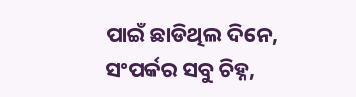ପାଇଁ ଛାଡିଥିଲ ଦିନେ,
ସଂପର୍କର ସବୁ ଚିହ୍ନ,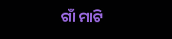ଗାଁ ମାଟି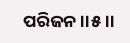ପରିଜନ ।।୫।।